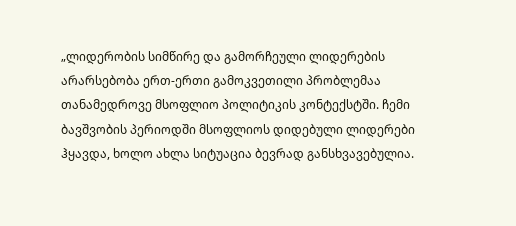„ლიდერობის სიმწირე და გამორჩეული ლიდერების არარსებობა ერთ-ერთი გამოკვეთილი პრობლემაა თანამედროვე მსოფლიო პოლიტიკის კონტექსტში. ჩემი ბავშვობის პერიოდში მსოფლიოს დიდებული ლიდერები ჰყავდა, ხოლო ახლა სიტუაცია ბევრად განსხვავებულია.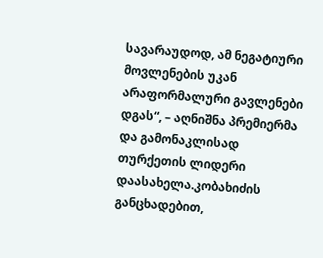სავარაუდოდ, ამ ნეგატიური მოვლენების უკან არაფორმალური გავლენები დგას“, – აღნიშნა პრემიერმა და გამონაკლისად თურქეთის ლიდერი დაასახელა.კობახიძის განცხადებით,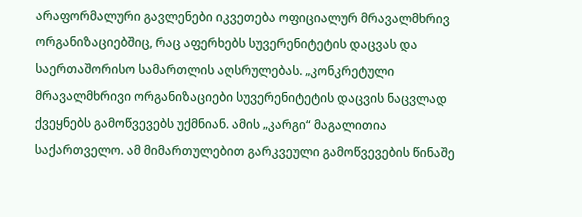არაფორმალური გავლენები იკვეთება ოფიციალურ მრავალმხრივ ორგანიზაციებშიც, რაც აფერხებს სუვერენიტეტის დაცვას და საერთაშორისო სამართლის აღსრულებას. „კონკრეტული მრავალმხრივი ორგანიზაციები სუვერენიტეტის დაცვის ნაცვლად ქვეყნებს გამოწვევებს უქმნიან. ამის „კარგი“ მაგალითია საქართველო. ამ მიმართულებით გარკვეული გამოწვევების წინაშე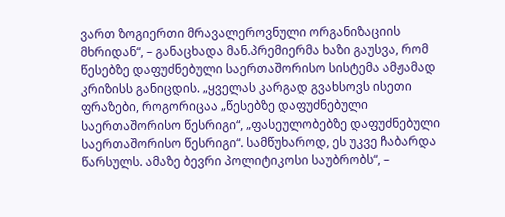ვართ ზოგიერთი მრავალეროვნული ორგანიზაციის მხრიდან“, – განაცხადა მან.პრემიერმა ხაზი გაუსვა, რომ წესებზე დაფუძნებული საერთაშორისო სისტემა ამჟამად კრიზისს განიცდის. „ყველას კარგად გვახსოვს ისეთი ფრაზები, როგორიცაა „წესებზე დაფუძნებული საერთაშორისო წესრიგი“, „ფასეულობებზე დაფუძნებული საერთაშორისო წესრიგი“. სამწუხაროდ, ეს უკვე ჩაბარდა წარსულს. ამაზე ბევრი პოლიტიკოსი საუბრობს“, –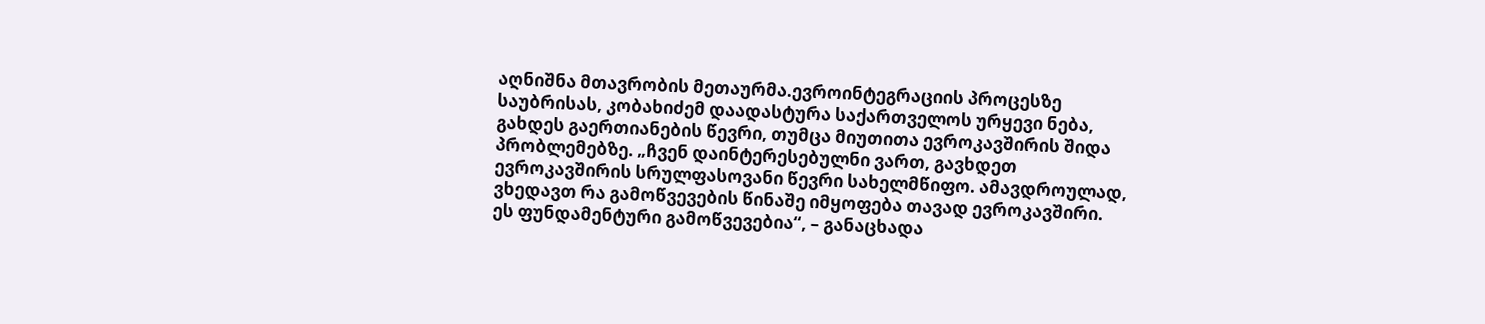აღნიშნა მთავრობის მეთაურმა.ევროინტეგრაციის პროცესზე საუბრისას, კობახიძემ დაადასტურა საქართველოს ურყევი ნება, გახდეს გაერთიანების წევრი, თუმცა მიუთითა ევროკავშირის შიდა პრობლემებზე. „ჩვენ დაინტერესებულნი ვართ, გავხდეთ ევროკავშირის სრულფასოვანი წევრი სახელმწიფო. ამავდროულად, ვხედავთ რა გამოწვევების წინაშე იმყოფება თავად ევროკავშირი. ეს ფუნდამენტური გამოწვევებია“, – განაცხადა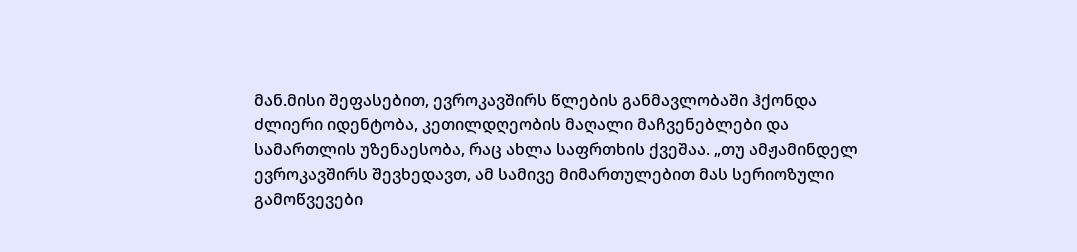მან.მისი შეფასებით, ევროკავშირს წლების განმავლობაში ჰქონდა ძლიერი იდენტობა, კეთილდღეობის მაღალი მაჩვენებლები და სამართლის უზენაესობა, რაც ახლა საფრთხის ქვეშაა. „თუ ამჟამინდელ ევროკავშირს შევხედავთ, ამ სამივე მიმართულებით მას სერიოზული გამოწვევები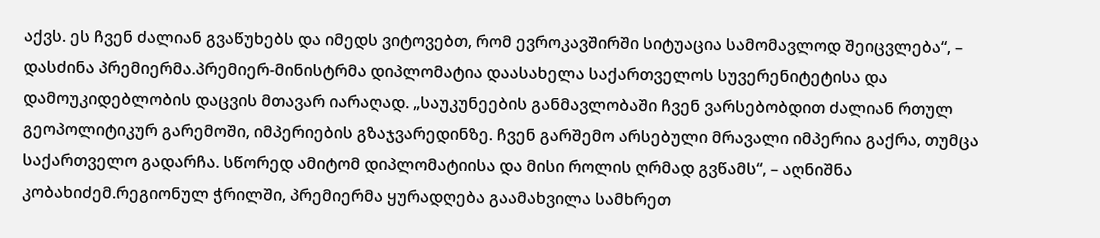აქვს. ეს ჩვენ ძალიან გვაწუხებს და იმედს ვიტოვებთ, რომ ევროკავშირში სიტუაცია სამომავლოდ შეიცვლება“, – დასძინა პრემიერმა.პრემიერ-მინისტრმა დიპლომატია დაასახელა საქართველოს სუვერენიტეტისა და დამოუკიდებლობის დაცვის მთავარ იარაღად. „საუკუნეების განმავლობაში ჩვენ ვარსებობდით ძალიან რთულ გეოპოლიტიკურ გარემოში, იმპერიების გზაჯვარედინზე. ჩვენ გარშემო არსებული მრავალი იმპერია გაქრა, თუმცა საქართველო გადარჩა. სწორედ ამიტომ დიპლომატიისა და მისი როლის ღრმად გვწამს“, – აღნიშნა კობახიძემ.რეგიონულ ჭრილში, პრემიერმა ყურადღება გაამახვილა სამხრეთ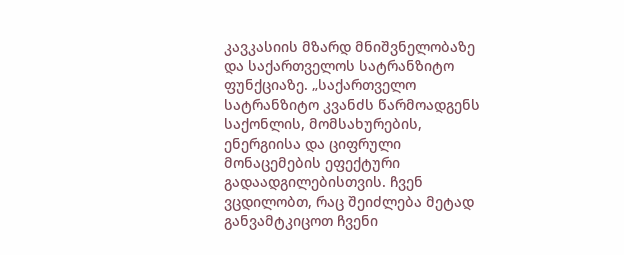კავკასიის მზარდ მნიშვნელობაზე და საქართველოს სატრანზიტო ფუნქციაზე. „საქართველო სატრანზიტო კვანძს წარმოადგენს საქონლის, მომსახურების, ენერგიისა და ციფრული მონაცემების ეფექტური გადაადგილებისთვის. ჩვენ ვცდილობთ, რაც შეიძლება მეტად განვამტკიცოთ ჩვენი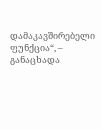დამაკავშირებელი ფუნქცია“, – განაცხადა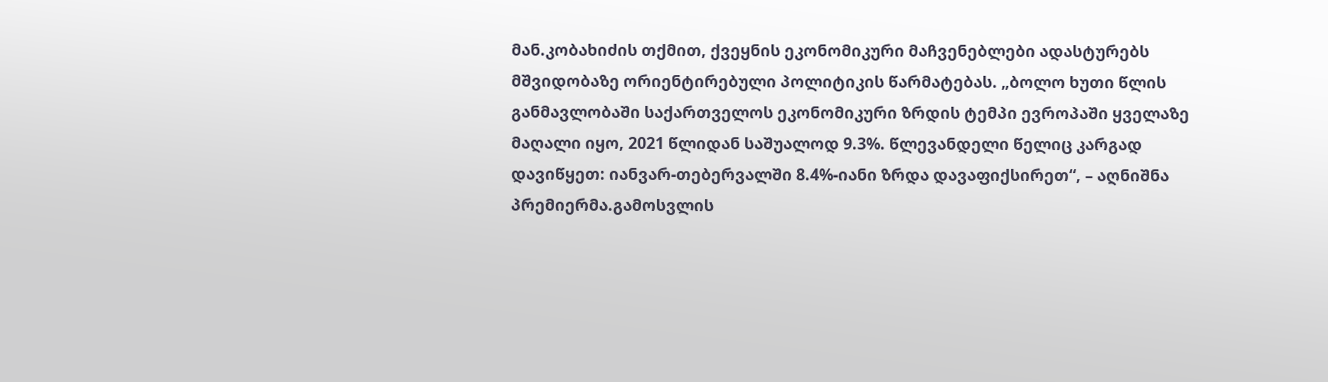მან.კობახიძის თქმით, ქვეყნის ეკონომიკური მაჩვენებლები ადასტურებს მშვიდობაზე ორიენტირებული პოლიტიკის წარმატებას. „ბოლო ხუთი წლის განმავლობაში საქართველოს ეკონომიკური ზრდის ტემპი ევროპაში ყველაზე მაღალი იყო, 2021 წლიდან საშუალოდ 9.3%. წლევანდელი წელიც კარგად დავიწყეთ: იანვარ-თებერვალში 8.4%-იანი ზრდა დავაფიქსირეთ“, – აღნიშნა პრემიერმა.გამოსვლის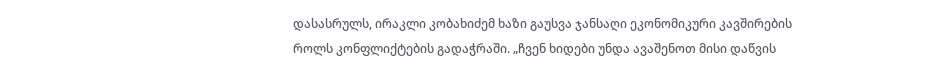დასასრულს, ირაკლი კობახიძემ ხაზი გაუსვა ჯანსაღი ეკონომიკური კავშირების როლს კონფლიქტების გადაჭრაში. „ჩვენ ხიდები უნდა ავაშენოთ მისი დაწვის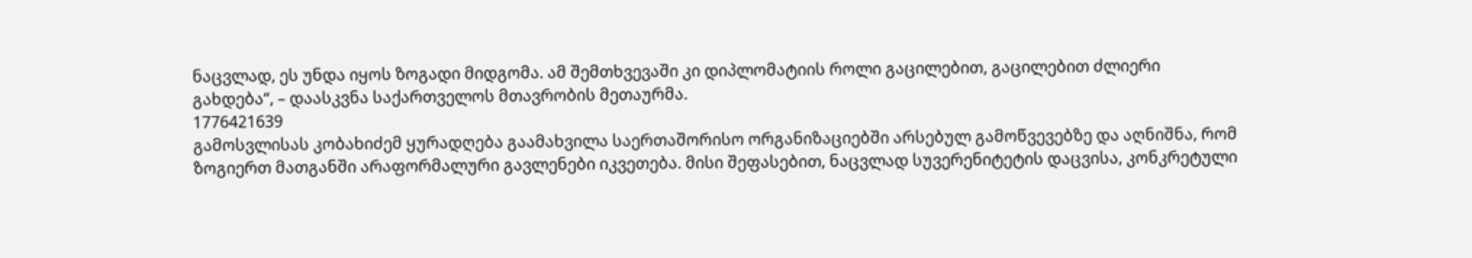ნაცვლად, ეს უნდა იყოს ზოგადი მიდგომა. ამ შემთხვევაში კი დიპლომატიის როლი გაცილებით, გაცილებით ძლიერი გახდება“, – დაასკვნა საქართველოს მთავრობის მეთაურმა.
1776421639
გამოსვლისას კობახიძემ ყურადღება გაამახვილა საერთაშორისო ორგანიზაციებში არსებულ გამოწვევებზე და აღნიშნა, რომ ზოგიერთ მათგანში არაფორმალური გავლენები იკვეთება. მისი შეფასებით, ნაცვლად სუვერენიტეტის დაცვისა, კონკრეტული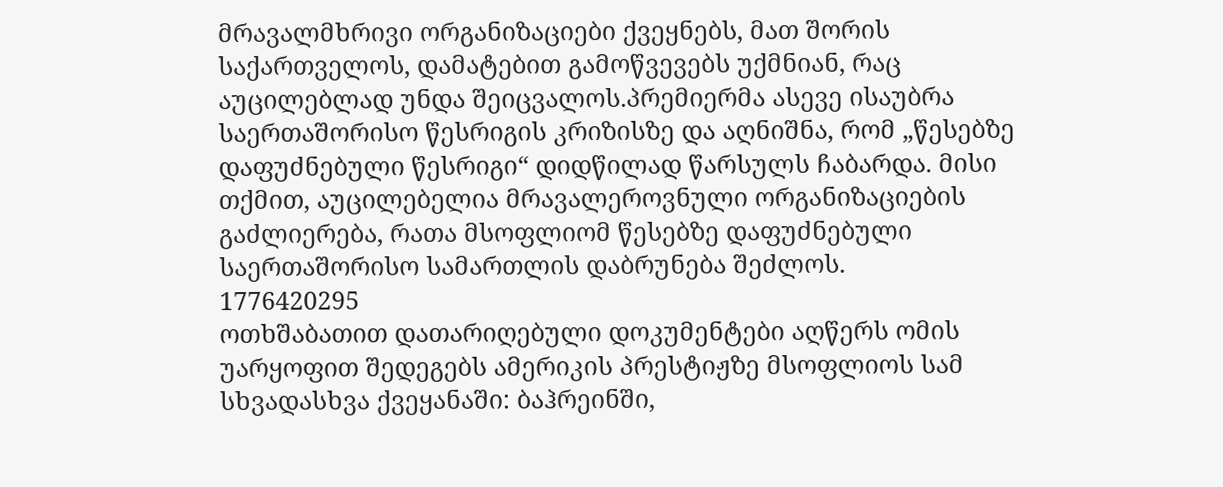მრავალმხრივი ორგანიზაციები ქვეყნებს, მათ შორის საქართველოს, დამატებით გამოწვევებს უქმნიან, რაც აუცილებლად უნდა შეიცვალოს.პრემიერმა ასევე ისაუბრა საერთაშორისო წესრიგის კრიზისზე და აღნიშნა, რომ „წესებზე დაფუძნებული წესრიგი“ დიდწილად წარსულს ჩაბარდა. მისი თქმით, აუცილებელია მრავალეროვნული ორგანიზაციების გაძლიერება, რათა მსოფლიომ წესებზე დაფუძნებული საერთაშორისო სამართლის დაბრუნება შეძლოს.
1776420295
ოთხშაბათით დათარიღებული დოკუმენტები აღწერს ომის უარყოფით შედეგებს ამერიკის პრესტიჟზე მსოფლიოს სამ სხვადასხვა ქვეყანაში: ბაჰრეინში,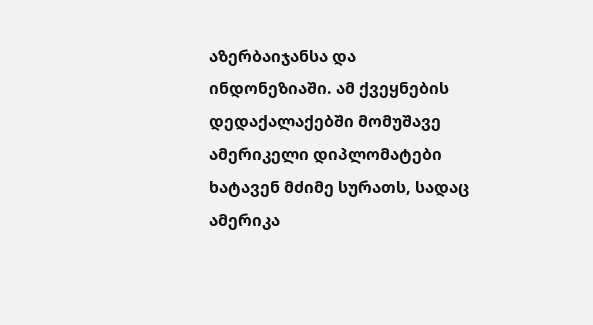აზერბაიჯანსა და ინდონეზიაში. ამ ქვეყნების დედაქალაქებში მომუშავე ამერიკელი დიპლომატები ხატავენ მძიმე სურათს, სადაც ამერიკა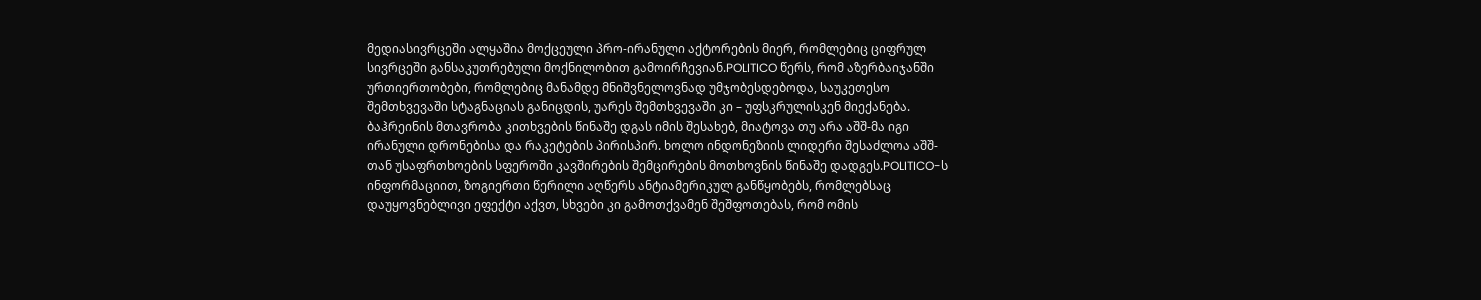მედიასივრცეში ალყაშია მოქცეული პრო-ირანული აქტორების მიერ, რომლებიც ციფრულ სივრცეში განსაკუთრებული მოქნილობით გამოირჩევიან.POLITICO წერს, რომ აზერბაიჯანში ურთიერთობები, რომლებიც მანამდე მნიშვნელოვნად უმჯობესდებოდა, საუკეთესო შემთხვევაში სტაგნაციას განიცდის, უარეს შემთხვევაში კი – უფსკრულისკენ მიექანება. ბაჰრეინის მთავრობა კითხვების წინაშე დგას იმის შესახებ, მიატოვა თუ არა აშშ-მა იგი ირანული დრონებისა და რაკეტების პირისპირ. ხოლო ინდონეზიის ლიდერი შესაძლოა აშშ-თან უსაფრთხოების სფეროში კავშირების შემცირების მოთხოვნის წინაშე დადგეს.POLITICO-ს ინფორმაციით, ზოგიერთი წერილი აღწერს ანტიამერიკულ განწყობებს, რომლებსაც დაუყოვნებლივი ეფექტი აქვთ, სხვები კი გამოთქვამენ შეშფოთებას, რომ ომის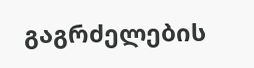გაგრძელების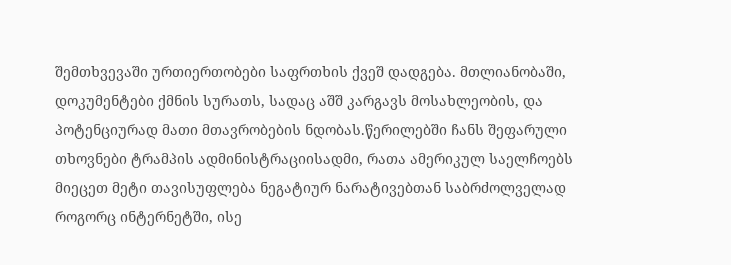შემთხვევაში ურთიერთობები საფრთხის ქვეშ დადგება. მთლიანობაში, დოკუმენტები ქმნის სურათს, სადაც აშშ კარგავს მოსახლეობის, და პოტენციურად მათი მთავრობების ნდობას.წერილებში ჩანს შეფარული თხოვნები ტრამპის ადმინისტრაციისადმი, რათა ამერიკულ საელჩოებს მიეცეთ მეტი თავისუფლება ნეგატიურ ნარატივებთან საბრძოლველად როგორც ინტერნეტში, ისე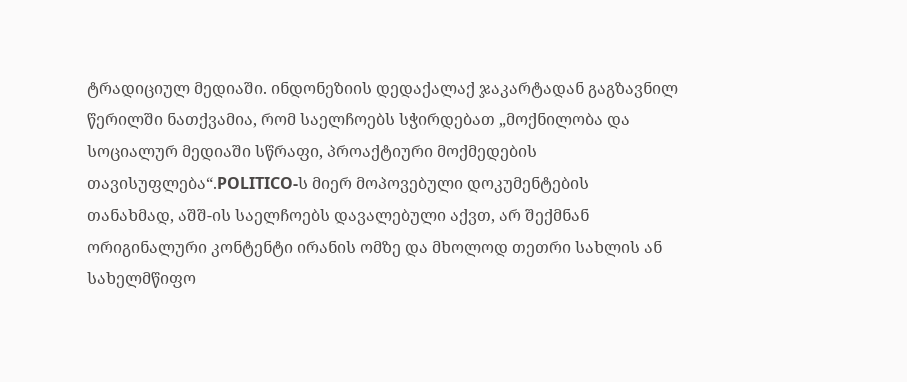ტრადიციულ მედიაში. ინდონეზიის დედაქალაქ ჯაკარტადან გაგზავნილ წერილში ნათქვამია, რომ საელჩოებს სჭირდებათ „მოქნილობა და სოციალურ მედიაში სწრაფი, პროაქტიური მოქმედების თავისუფლება“.POLITICO-ს მიერ მოპოვებული დოკუმენტების თანახმად, აშშ-ის საელჩოებს დავალებული აქვთ, არ შექმნან ორიგინალური კონტენტი ირანის ომზე და მხოლოდ თეთრი სახლის ან სახელმწიფო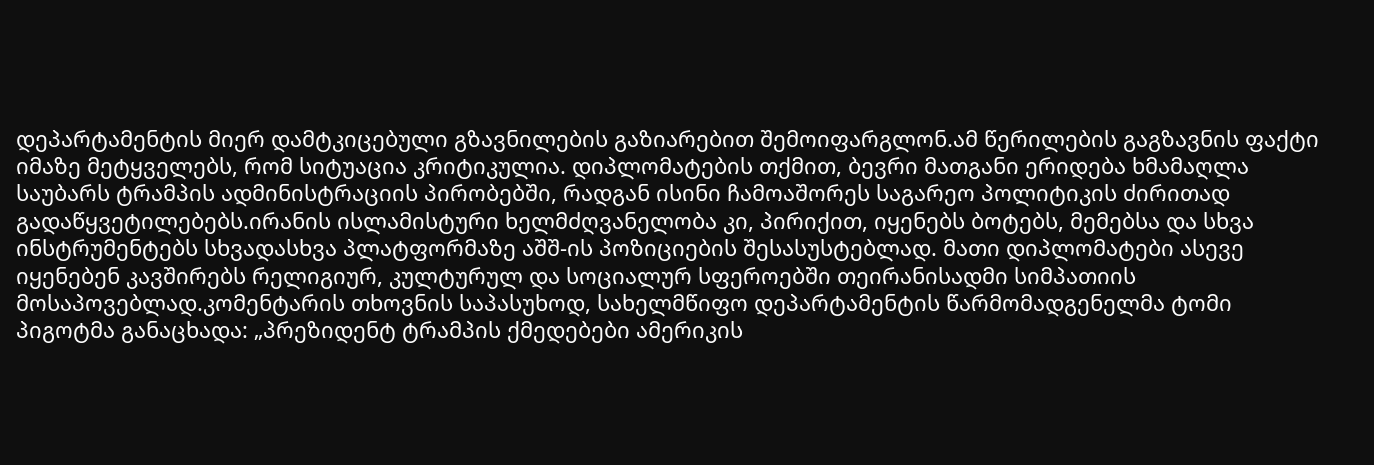დეპარტამენტის მიერ დამტკიცებული გზავნილების გაზიარებით შემოიფარგლონ.ამ წერილების გაგზავნის ფაქტი იმაზე მეტყველებს, რომ სიტუაცია კრიტიკულია. დიპლომატების თქმით, ბევრი მათგანი ერიდება ხმამაღლა საუბარს ტრამპის ადმინისტრაციის პირობებში, რადგან ისინი ჩამოაშორეს საგარეო პოლიტიკის ძირითად გადაწყვეტილებებს.ირანის ისლამისტური ხელმძღვანელობა კი, პირიქით, იყენებს ბოტებს, მემებსა და სხვა ინსტრუმენტებს სხვადასხვა პლატფორმაზე აშშ-ის პოზიციების შესასუსტებლად. მათი დიპლომატები ასევე იყენებენ კავშირებს რელიგიურ, კულტურულ და სოციალურ სფეროებში თეირანისადმი სიმპათიის მოსაპოვებლად.კომენტარის თხოვნის საპასუხოდ, სახელმწიფო დეპარტამენტის წარმომადგენელმა ტომი პიგოტმა განაცხადა: „პრეზიდენტ ტრამპის ქმედებები ამერიკის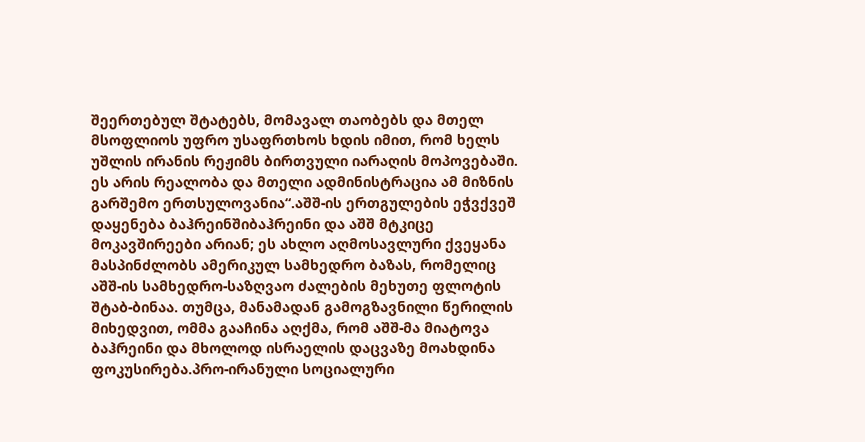შეერთებულ შტატებს, მომავალ თაობებს და მთელ მსოფლიოს უფრო უსაფრთხოს ხდის იმით, რომ ხელს უშლის ირანის რეჟიმს ბირთვული იარაღის მოპოვებაში. ეს არის რეალობა და მთელი ადმინისტრაცია ამ მიზნის გარშემო ერთსულოვანია“.აშშ-ის ერთგულების ეჭვქვეშ დაყენება ბაჰრეინშიბაჰრეინი და აშშ მტკიცე მოკავშირეები არიან; ეს ახლო აღმოსავლური ქვეყანა მასპინძლობს ამერიკულ სამხედრო ბაზას, რომელიც აშშ-ის სამხედრო-საზღვაო ძალების მეხუთე ფლოტის შტაბ-ბინაა. თუმცა, მანამადან გამოგზავნილი წერილის მიხედვით, ომმა გააჩინა აღქმა, რომ აშშ-მა მიატოვა ბაჰრეინი და მხოლოდ ისრაელის დაცვაზე მოახდინა ფოკუსირება.პრო-ირანული სოციალური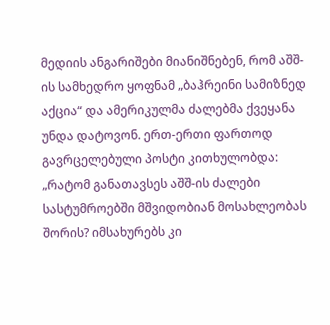მედიის ანგარიშები მიანიშნებენ, რომ აშშ-ის სამხედრო ყოფნამ „ბაჰრეინი სამიზნედ აქცია“ და ამერიკულმა ძალებმა ქვეყანა უნდა დატოვონ. ერთ-ერთი ფართოდ გავრცელებული პოსტი კითხულობდა: „რატომ განათავსეს აშშ-ის ძალები სასტუმროებში მშვიდობიან მოსახლეობას შორის? იმსახურებს კი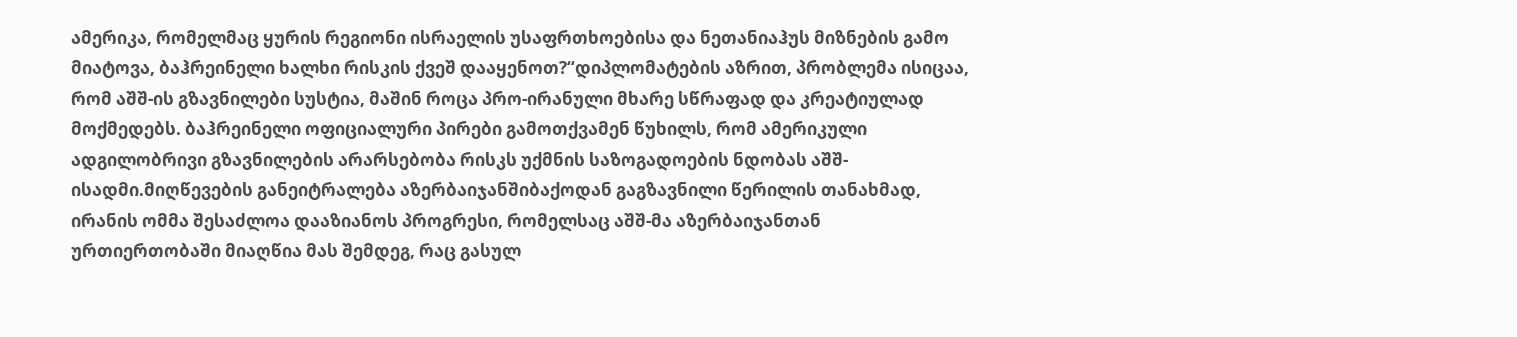ამერიკა, რომელმაც ყურის რეგიონი ისრაელის უსაფრთხოებისა და ნეთანიაჰუს მიზნების გამო მიატოვა, ბაჰრეინელი ხალხი რისკის ქვეშ დააყენოთ?“დიპლომატების აზრით, პრობლემა ისიცაა, რომ აშშ-ის გზავნილები სუსტია, მაშინ როცა პრო-ირანული მხარე სწრაფად და კრეატიულად მოქმედებს. ბაჰრეინელი ოფიციალური პირები გამოთქვამენ წუხილს, რომ ამერიკული ადგილობრივი გზავნილების არარსებობა რისკს უქმნის საზოგადოების ნდობას აშშ-ისადმი.მიღწევების განეიტრალება აზერბაიჯანშიბაქოდან გაგზავნილი წერილის თანახმად, ირანის ომმა შესაძლოა დააზიანოს პროგრესი, რომელსაც აშშ-მა აზერბაიჯანთან ურთიერთობაში მიაღწია მას შემდეგ, რაც გასულ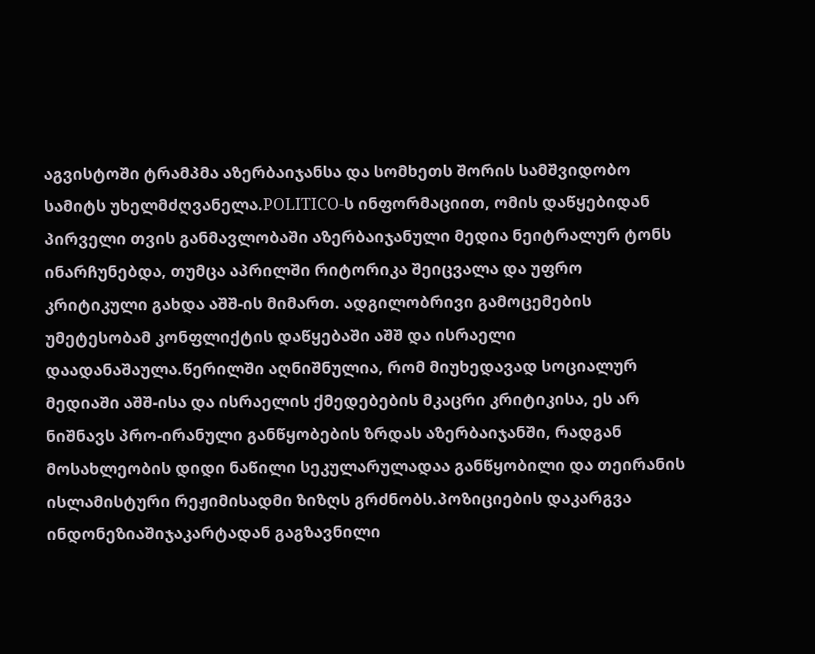აგვისტოში ტრამპმა აზერბაიჯანსა და სომხეთს შორის სამშვიდობო სამიტს უხელმძღვანელა.POLITICO-ს ინფორმაციით, ომის დაწყებიდან პირველი თვის განმავლობაში აზერბაიჯანული მედია ნეიტრალურ ტონს ინარჩუნებდა, თუმცა აპრილში რიტორიკა შეიცვალა და უფრო კრიტიკული გახდა აშშ-ის მიმართ. ადგილობრივი გამოცემების უმეტესობამ კონფლიქტის დაწყებაში აშშ და ისრაელი დაადანაშაულა.წერილში აღნიშნულია, რომ მიუხედავად სოციალურ მედიაში აშშ-ისა და ისრაელის ქმედებების მკაცრი კრიტიკისა, ეს არ ნიშნავს პრო-ირანული განწყობების ზრდას აზერბაიჯანში, რადგან მოსახლეობის დიდი ნაწილი სეკულარულადაა განწყობილი და თეირანის ისლამისტური რეჟიმისადმი ზიზღს გრძნობს.პოზიციების დაკარგვა ინდონეზიაშიჯაკარტადან გაგზავნილი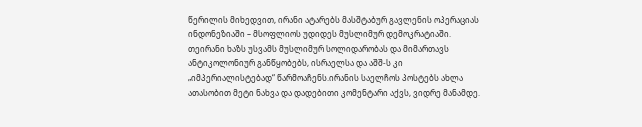წერილის მიხედვით, ირანი ატარებს მასშტაბურ გავლენის ოპერაციას ინდონეზიაში – მსოფლიოს უდიდეს მუსლიმურ დემოკრატიაში. თეირანი ხაზს უსვამს მუსლიმურ სოლიდარობას და მიმართავს ანტიკოლონიურ განწყობებს, ისრაელსა და აშშ-ს კი „იმპერიალისტებად“ წარმოაჩენს.ირანის საელჩოს პოსტებს ახლა ათასობით მეტი ნახვა და დადებითი კომენტარი აქვს, ვიდრე მანამდე.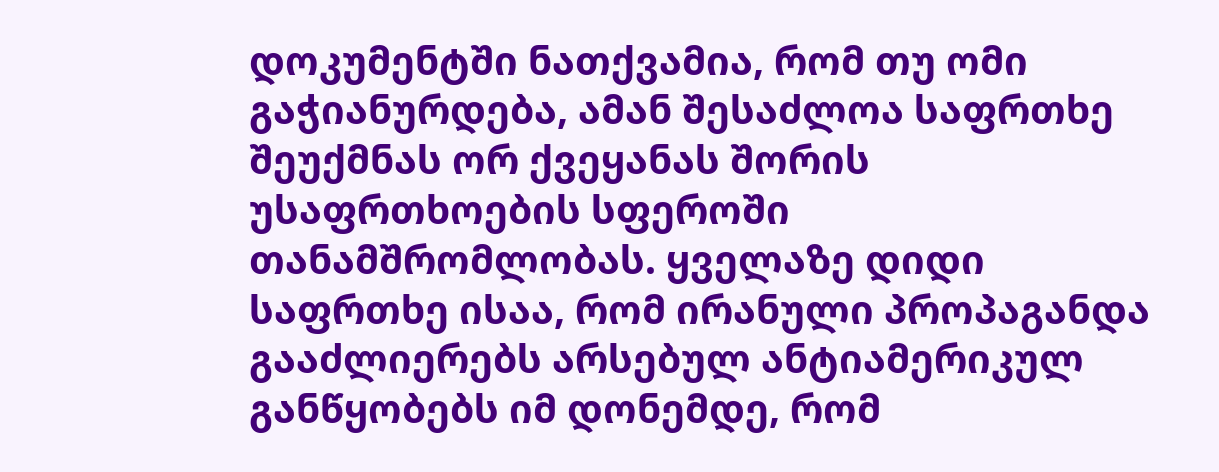დოკუმენტში ნათქვამია, რომ თუ ომი გაჭიანურდება, ამან შესაძლოა საფრთხე შეუქმნას ორ ქვეყანას შორის უსაფრთხოების სფეროში თანამშრომლობას. ყველაზე დიდი საფრთხე ისაა, რომ ირანული პროპაგანდა გააძლიერებს არსებულ ანტიამერიკულ განწყობებს იმ დონემდე, რომ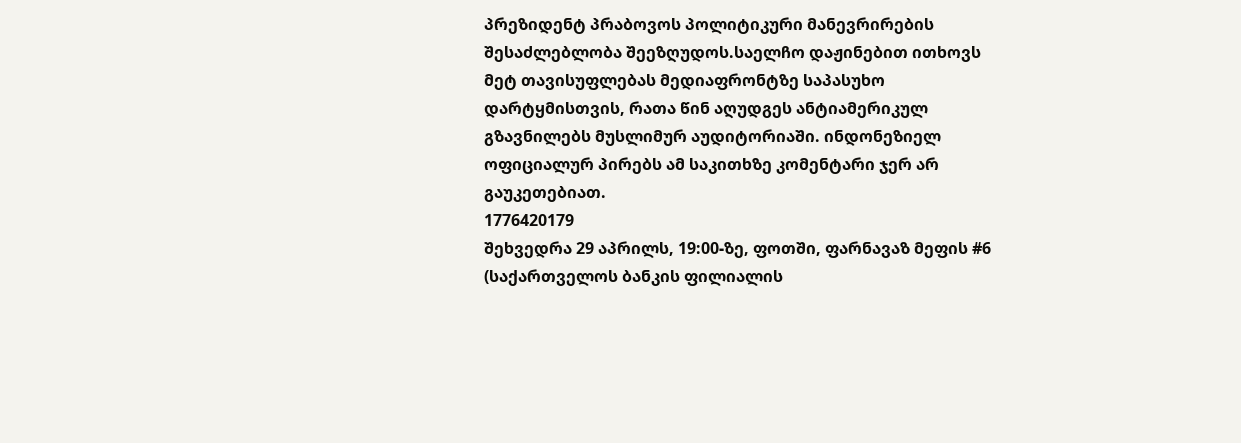პრეზიდენტ პრაბოვოს პოლიტიკური მანევრირების შესაძლებლობა შეეზღუდოს.საელჩო დაჟინებით ითხოვს მეტ თავისუფლებას მედიაფრონტზე საპასუხო დარტყმისთვის, რათა წინ აღუდგეს ანტიამერიკულ გზავნილებს მუსლიმურ აუდიტორიაში. ინდონეზიელ ოფიციალურ პირებს ამ საკითხზე კომენტარი ჯერ არ გაუკეთებიათ.
1776420179
შეხვედრა 29 აპრილს, 19:00-ზე, ფოთში, ფარნავაზ მეფის #6 (საქართველოს ბანკის ფილიალის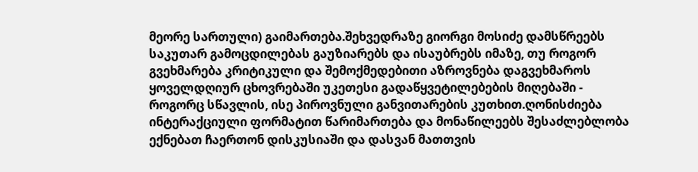მეორე სართული) გაიმართება.შეხვედრაზე გიორგი მოსიძე დამსწრეებს საკუთარ გამოცდილებას გაუზიარებს და ისაუბრებს იმაზე, თუ როგორ გვეხმარება კრიტიკული და შემოქმედებითი აზროვნება დაგვეხმაროს ყოველდღიურ ცხოვრებაში უკეთესი გადაწყვეტილებების მიღებაში - როგორც სწავლის, ისე პიროვნული განვითარების კუთხით.ღონისძიება ინტერაქციული ფორმატით წარიმართება და მონაწილეებს შესაძლებლობა ექნებათ ჩაერთონ დისკუსიაში და დასვან მათთვის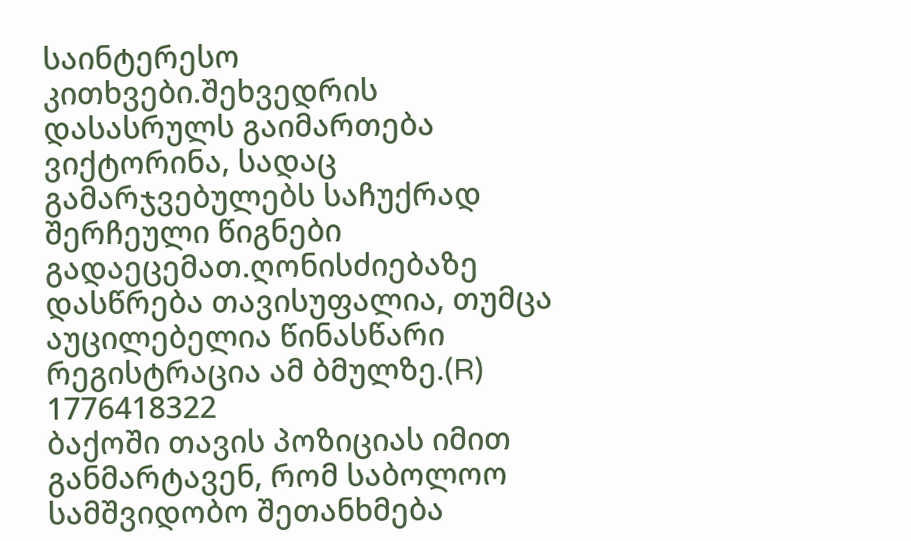საინტერესო კითხვები.შეხვედრის დასასრულს გაიმართება ვიქტორინა, სადაც გამარჯვებულებს საჩუქრად შერჩეული წიგნები გადაეცემათ.ღონისძიებაზე დასწრება თავისუფალია, თუმცა აუცილებელია წინასწარი რეგისტრაცია ამ ბმულზე.(R)
1776418322
ბაქოში თავის პოზიციას იმით განმარტავენ, რომ საბოლოო სამშვიდობო შეთანხმება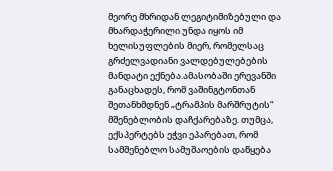მეორე მხრიდან ლეგიტიმიზებული და მხარდაჭერილი უნდა იყოს იმ ხელისუფლების მიერ, რომელსაც გრძელვადიანი ვალდებულებების მანდატი ექნება.ამასობაში ერევანში განაცხადეს, რომ ვაშინგტონთან შეთანხმდნენ „ტრამპის მარშრუტის“ მშენებლობის დაჩქარებაზე. თუმცა, ექსპერტებს ეჭვი ეპარებათ, რომ სამშენებლო სამუშაოების დაწყება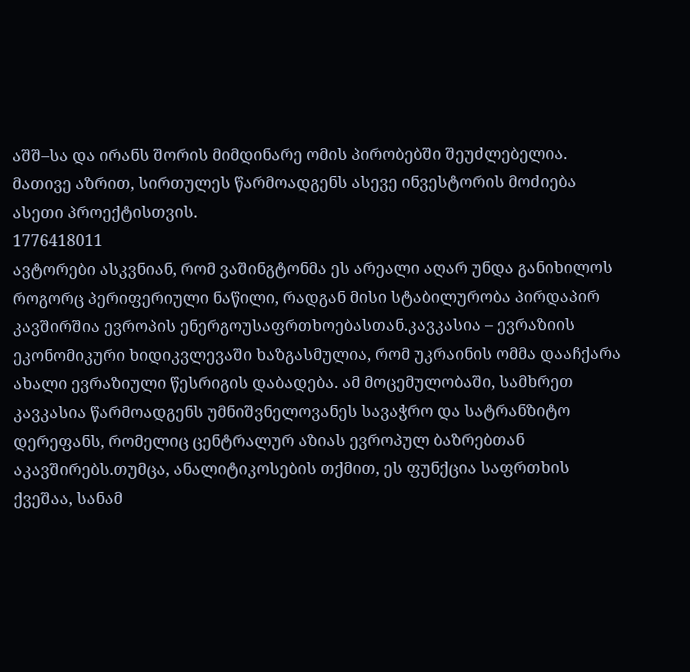აშშ–სა და ირანს შორის მიმდინარე ომის პირობებში შეუძლებელია. მათივე აზრით, სირთულეს წარმოადგენს ასევე ინვესტორის მოძიება ასეთი პროექტისთვის.
1776418011
ავტორები ასკვნიან, რომ ვაშინგტონმა ეს არეალი აღარ უნდა განიხილოს როგორც პერიფერიული ნაწილი, რადგან მისი სტაბილურობა პირდაპირ კავშირშია ევროპის ენერგოუსაფრთხოებასთან.კავკასია – ევრაზიის ეკონომიკური ხიდიკვლევაში ხაზგასმულია, რომ უკრაინის ომმა დააჩქარა ახალი ევრაზიული წესრიგის დაბადება. ამ მოცემულობაში, სამხრეთ კავკასია წარმოადგენს უმნიშვნელოვანეს სავაჭრო და სატრანზიტო დერეფანს, რომელიც ცენტრალურ აზიას ევროპულ ბაზრებთან აკავშირებს.თუმცა, ანალიტიკოსების თქმით, ეს ფუნქცია საფრთხის ქვეშაა, სანამ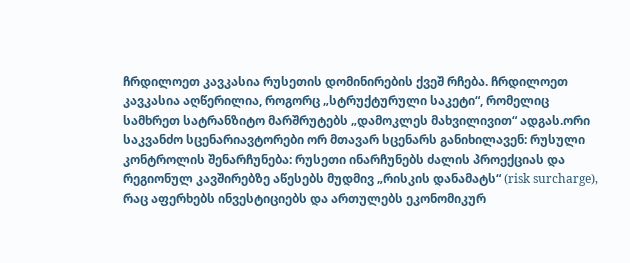ჩრდილოეთ კავკასია რუსეთის დომინირების ქვეშ რჩება. ჩრდილოეთ კავკასია აღწერილია, როგორც „სტრუქტურული საკეტი“, რომელიც სამხრეთ სატრანზიტო მარშრუტებს „დამოკლეს მახვილივით“ ადგას.ორი საკვანძო სცენარიავტორები ორ მთავარ სცენარს განიხილავენ: რუსული კონტროლის შენარჩუნება: რუსეთი ინარჩუნებს ძალის პროექციას და რეგიონულ კავშირებზე აწესებს მუდმივ „რისკის დანამატს“ (risk surcharge), რაც აფერხებს ინვესტიციებს და ართულებს ეკონომიკურ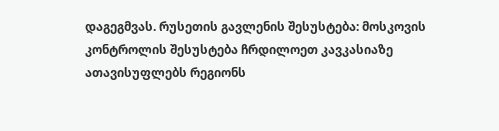დაგეგმვას. რუსეთის გავლენის შესუსტება: მოსკოვის კონტროლის შესუსტება ჩრდილოეთ კავკასიაზე ათავისუფლებს რეგიონს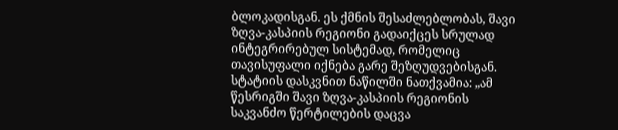ბლოკადისგან. ეს ქმნის შესაძლებლობას, შავი ზღვა-კასპიის რეგიონი გადაიქცეს სრულად ინტეგრირებულ სისტემად, რომელიც თავისუფალი იქნება გარე შეზღუდვებისგან. სტატიის დასკვნით ნაწილში ნათქვამია: „ამ წესრიგში შავი ზღვა-კასპიის რეგიონის საკვანძო წერტილების დაცვა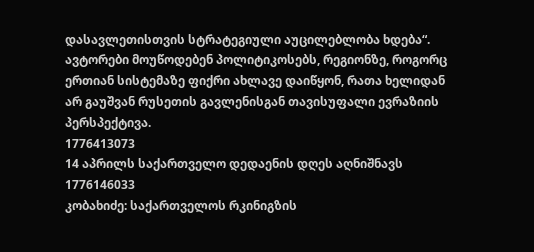დასავლეთისთვის სტრატეგიული აუცილებლობა ხდება“. ავტორები მოუწოდებენ პოლიტიკოსებს, რეგიონზე, როგორც ერთიან სისტემაზე ფიქრი ახლავე დაიწყონ, რათა ხელიდან არ გაუშვან რუსეთის გავლენისგან თავისუფალი ევრაზიის პერსპექტივა.
1776413073
14 აპრილს საქართველო დედაენის დღეს აღნიშნავს
1776146033
კობახიძე: საქართველოს რკინიგზის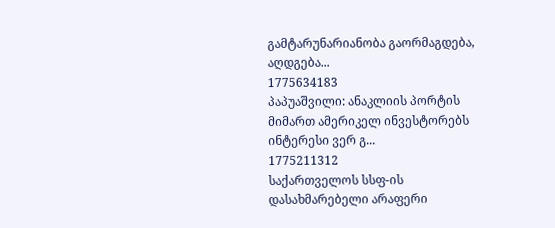გამტარუნარიანობა გაორმაგდება, აღდგება...
1775634183
პაპუაშვილი: ანაკლიის პორტის მიმართ ამერიკელ ინვესტორებს ინტერესი ვერ გ...
1775211312
საქართველოს სსფ-ის დასახმარებელი არაფერი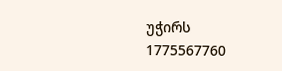უჭირს
1775567760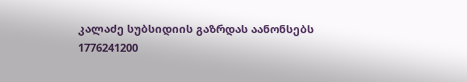კალაძე სუბსიდიის გაზრდას აანონსებს
1776241200